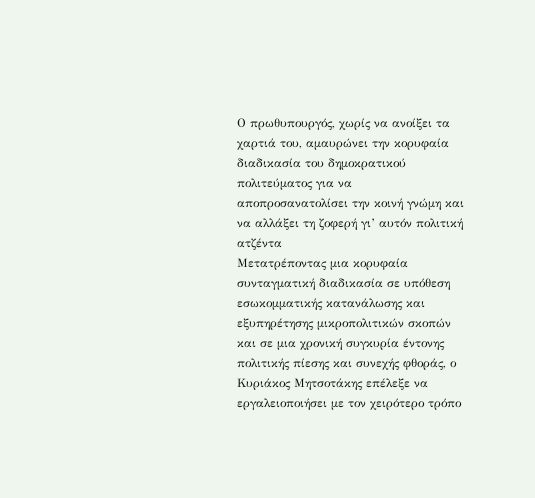Ο πρωθυπουργός, χωρίς να ανοίξει τα χαρτιά του, αμαυρώνει την κορυφαία διαδικασία του δημοκρατικού πολιτεύματος για να αποπροσανατολίσει την κοινή γνώμη και να αλλάξει τη ζοφερή γι’ αυτόν πολιτική ατζέντα
Μετατρέποντας μια κορυφαία συνταγματική διαδικασία σε υπόθεση εσωκομματικής κατανάλωσης και εξυπηρέτησης μικροπολιτικών σκοπών και σε μια χρονική συγκυρία έντονης πολιτικής πίεσης και συνεχής φθοράς, ο Κυριάκος Μητσοτάκης επέλεξε να εργαλειοποιήσει με τον χειρότερο τρόπο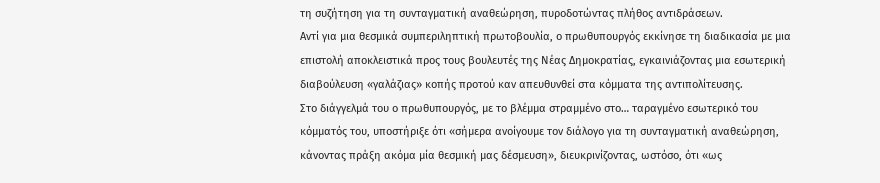τη συζήτηση για τη συνταγματική αναθεώρηση, πυροδοτώντας πλήθος αντιδράσεων.
Αντί για μια θεσμικά συμπεριληπτική πρωτοβουλία, ο πρωθυπουργός εκκίνησε τη διαδικασία με μια επιστολή αποκλειστικά προς τους βουλευτές της Νέας Δημοκρατίας, εγκαινιάζοντας μια εσωτερική διαβούλευση «γαλάζιας» κοπής προτού καν απευθυνθεί στα κόμματα της αντιπολίτευσης.
Στο διάγγελμά του ο πρωθυπουργός, με το βλέμμα στραμμένο στο… ταραγμένο εσωτερικό του κόμματός του, υποστήριξε ότι «σήμερα ανοίγουμε τον διάλογο για τη συνταγματική αναθεώρηση, κάνοντας πράξη ακόμα μία θεσμική μας δέσμευση», διευκρινίζοντας, ωστόσο, ότι «ως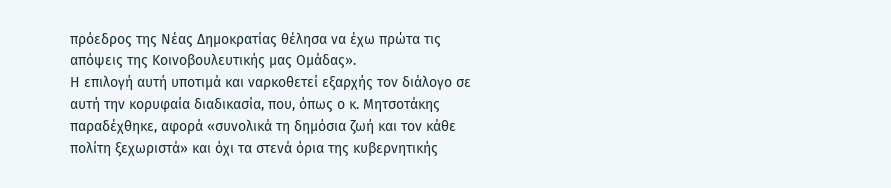πρόεδρος της Νέας Δημοκρατίας θέλησα να έχω πρώτα τις απόψεις της Κοινοβουλευτικής μας Ομάδας».
Η επιλογή αυτή υποτιμά και ναρκοθετεί εξαρχής τον διάλογο σε αυτή την κορυφαία διαδικασία, που, όπως ο κ. Μητσοτάκης παραδέχθηκε, αφορά «συνολικά τη δημόσια ζωή και τον κάθε πολίτη ξεχωριστά» και όχι τα στενά όρια της κυβερνητικής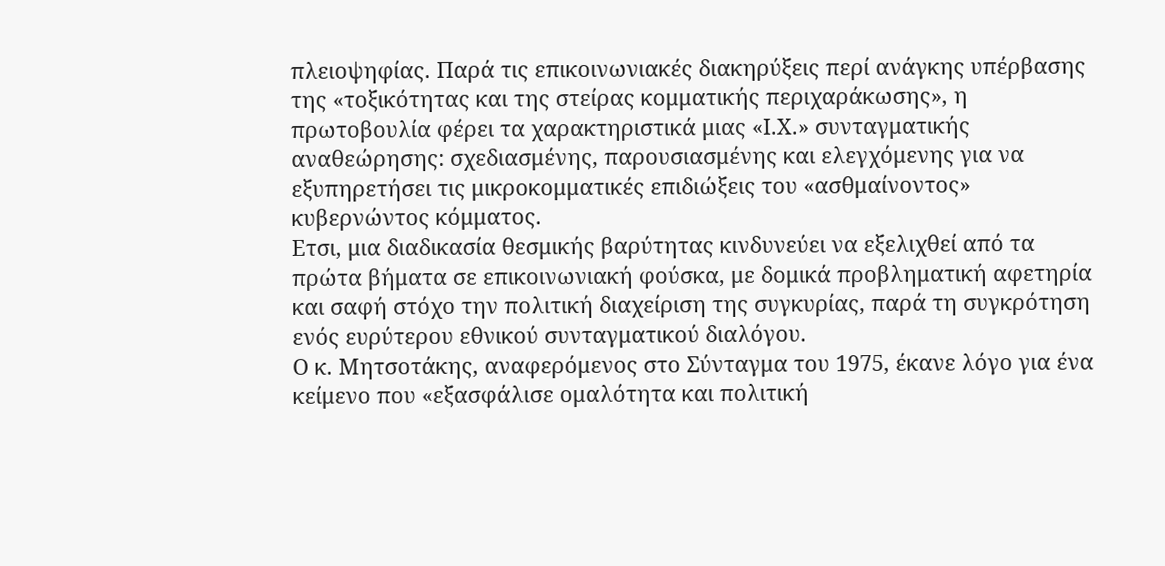πλειοψηφίας. Παρά τις επικοινωνιακές διακηρύξεις περί ανάγκης υπέρβασης της «τοξικότητας και της στείρας κομματικής περιχαράκωσης», η πρωτοβουλία φέρει τα χαρακτηριστικά μιας «Ι.Χ.» συνταγματικής αναθεώρησης: σχεδιασμένης, παρουσιασμένης και ελεγχόμενης για να εξυπηρετήσει τις μικροκομματικές επιδιώξεις του «ασθμαίνοντος» κυβερνώντος κόμματος.
Ετσι, μια διαδικασία θεσμικής βαρύτητας κινδυνεύει να εξελιχθεί από τα πρώτα βήματα σε επικοινωνιακή φούσκα, με δομικά προβληματική αφετηρία και σαφή στόχο την πολιτική διαχείριση της συγκυρίας, παρά τη συγκρότηση ενός ευρύτερου εθνικού συνταγματικού διαλόγου.
Ο κ. Μητσοτάκης, αναφερόμενος στο Σύνταγμα του 1975, έκανε λόγο για ένα κείμενο που «εξασφάλισε ομαλότητα και πολιτική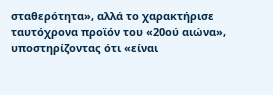σταθερότητα», αλλά το χαρακτήρισε ταυτόχρονα προϊόν του «20ού αιώνα», υποστηρίζοντας ότι «είναι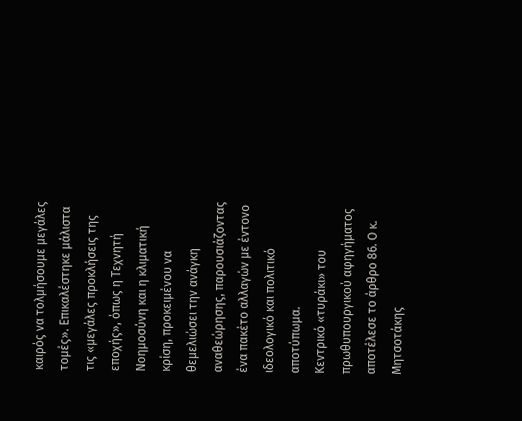καιρός να τολμήσουμε μεγάλες τομές». Επικαλέστηκε μάλιστα τις «μεγάλες προκλήσεις της εποχής», όπως η Τεχνητή Νοημοσύνη και η κλιματική κρίση, προκειμένου να θεμελιώσει την ανάγκη αναθεώρησης, παρουσιάζοντας ένα πακέτο αλλαγών με έντονο ιδεολογικό και πολιτικό αποτύπωμα.
Κεντρικό «τυράκι» του πρωθυπουργικού αφηγήματος αποτέλεσε το άρθρο 86. Ο κ. Μητσοτάκης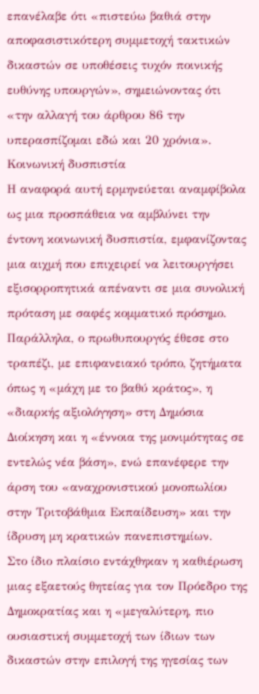επανέλαβε ότι «πιστεύω βαθιά στην αποφασιστικότερη συμμετοχή τακτικών δικαστών σε υποθέσεις τυχόν ποινικής ευθύνης υπουργών», σημειώνοντας ότι «την αλλαγή του άρθρου 86 την υπερασπίζομαι εδώ και 20 χρόνια».
Κοινωνική δυσπιστία
Η αναφορά αυτή ερμηνεύεται αναμφίβολα ως μια προσπάθεια να αμβλύνει την έντονη κοινωνική δυσπιστία, εμφανίζοντας μια αιχμή που επιχειρεί να λειτουργήσει εξισορροπητικά απέναντι σε μια συνολική πρόταση με σαφές κομματικό πρόσημο. Παράλληλα, ο πρωθυπουργός έθεσε στο τραπέζι, με επιφανειακό τρόπο, ζητήματα όπως η «μάχη με το βαθύ κράτος», η «διαρκής αξιολόγηση» στη Δημόσια Διοίκηση και η «έννοια της μονιμότητας σε εντελώς νέα βάση», ενώ επανέφερε την άρση του «αναχρονιστικού μονοπωλίου στην Τριτοβάθμια Εκπαίδευση» και την ίδρυση μη κρατικών πανεπιστημίων.
Στο ίδιο πλαίσιο εντάχθηκαν η καθιέρωση μιας εξαετούς θητείας για τον Πρόεδρο της Δημοκρατίας και η «μεγαλύτερη, πιο ουσιαστική συμμετοχή των ίδιων των δικαστών στην επιλογή της ηγεσίας των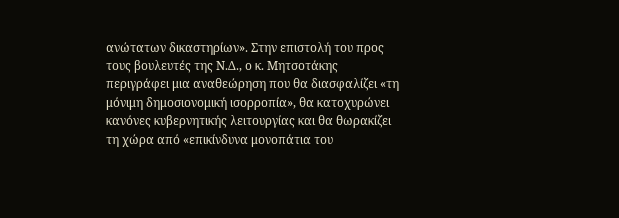ανώτατων δικαστηρίων». Στην επιστολή του προς τους βουλευτές της Ν.Δ., ο κ. Μητσοτάκης περιγράφει μια αναθεώρηση που θα διασφαλίζει «τη μόνιμη δημοσιονομική ισορροπία», θα κατοχυρώνει κανόνες κυβερνητικής λειτουργίας και θα θωρακίζει τη χώρα από «επικίνδυνα μονοπάτια του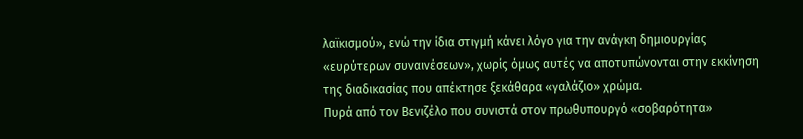λαϊκισμού», ενώ την ίδια στιγμή κάνει λόγο για την ανάγκη δημιουργίας «ευρύτερων συναινέσεων», χωρίς όμως αυτές να αποτυπώνονται στην εκκίνηση της διαδικασίας που απέκτησε ξεκάθαρα «γαλάζιο» χρώμα.
Πυρά από τον Βενιζέλο που συνιστά στον πρωθυπουργό «σοβαρότητα»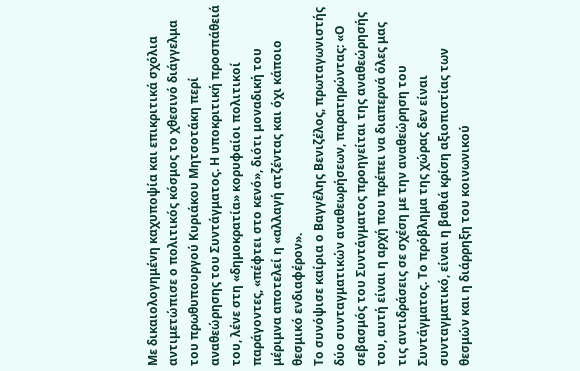Με δικαιολογημένη καχυποψία και επικριτικά σχόλια αντιμετώπισε ο πολιτικός κόσμος το χθεσινό διάγγελμα του πρωθυπουργού Κυριάκου Μητσοτάκη περί αναθεώρησης του Συντάγματος. Η υποκριτική προσπάθειά του, λένε στη «δημοκρατία» κορυφαίοι πολιτικοί παράγοντες, «πέφτει στο κενό», διότι μοναδική του μέριμνα αποτελεί η «αλλαγή ατζέντας και όχι κάποιο θεσμικό ενδιαφέρον».
Το συνόψισε καίρια ο Βαγγέλης Βενιζέλος, πρωταγωνιστής δύο συνταγματικών αναθεωρήσεων, παρατηρώντας: «Ο σεβασμός του Συντάγματος προηγείται της αναθεώρησής του, αυτή είναι η αρχή που πρέπει να διαπερνά όλες μας τις αντιδράσεις σε σχέση με την αναθεώρηση του Συντάγματος. Το πρόβλημα της χώρας δεν είναι συνταγματικό, είναι η βαθιά κρίση αξιοπιστίας των θεσμών και η διάρρηξη του κοινωνικού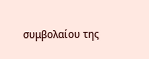συμβολαίου της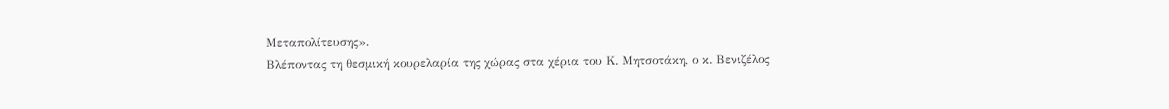Μεταπολίτευσης».
Βλέποντας τη θεσμική κουρελαρία της χώρας στα χέρια του Κ. Μητσοτάκη, ο κ. Βενιζέλος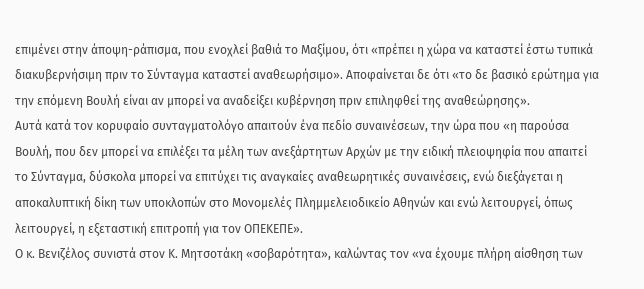επιμένει στην άποψη-ράπισμα, που ενοχλεί βαθιά το Μαξίμου, ότι «πρέπει η χώρα να καταστεί έστω τυπικά διακυβερνήσιμη πριν το Σύνταγμα καταστεί αναθεωρήσιμο». Αποφαίνεται δε ότι «το δε βασικό ερώτημα για την επόμενη Βουλή είναι αν μπορεί να αναδείξει κυβέρνηση πριν επιληφθεί της αναθεώρησης».
Αυτά κατά τον κορυφαίο συνταγματολόγο απαιτούν ένα πεδίο συναινέσεων, την ώρα που «η παρούσα Βουλή, που δεν μπορεί να επιλέξει τα μέλη των ανεξάρτητων Αρχών με την ειδική πλειοψηφία που απαιτεί το Σύνταγμα, δύσκολα μπορεί να επιτύχει τις αναγκαίες αναθεωρητικές συναινέσεις, ενώ διεξάγεται η αποκαλυπτική δίκη των υποκλοπών στο Μονομελές Πλημμελειοδικείο Αθηνών και ενώ λειτουργεί, όπως λειτουργεί, η εξεταστική επιτροπή για τον ΟΠΕΚΕΠΕ».
Ο κ. Βενιζέλος συνιστά στον Κ. Μητσοτάκη «σοβαρότητα», καλώντας τον «να έχουμε πλήρη αίσθηση των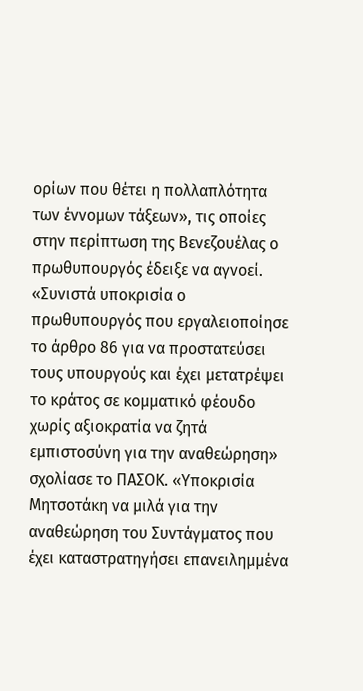ορίων που θέτει η πολλαπλότητα των έννομων τάξεων», τις οποίες στην περίπτωση της Βενεζουέλας ο πρωθυπουργός έδειξε να αγνοεί.
«Συνιστά υποκρισία ο πρωθυπουργός που εργαλειοποίησε το άρθρο 86 για να προστατεύσει τους υπουργούς και έχει μετατρέψει το κράτος σε κομματικό φέουδο χωρίς αξιοκρατία να ζητά εμπιστοσύνη για την αναθεώρηση» σχολίασε το ΠΑΣΟΚ. «Υποκρισία Μητσοτάκη να μιλά για την αναθεώρηση του Συντάγματος που έχει καταστρατηγήσει επανειλημμένα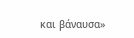και βάναυσα»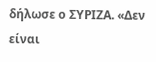δήλωσε ο ΣΥΡΙΖΑ. «Δεν είναι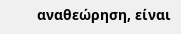αναθεώρηση, είναι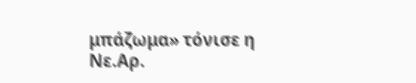μπάζωμα» τόνισε η Νε.Αρ.